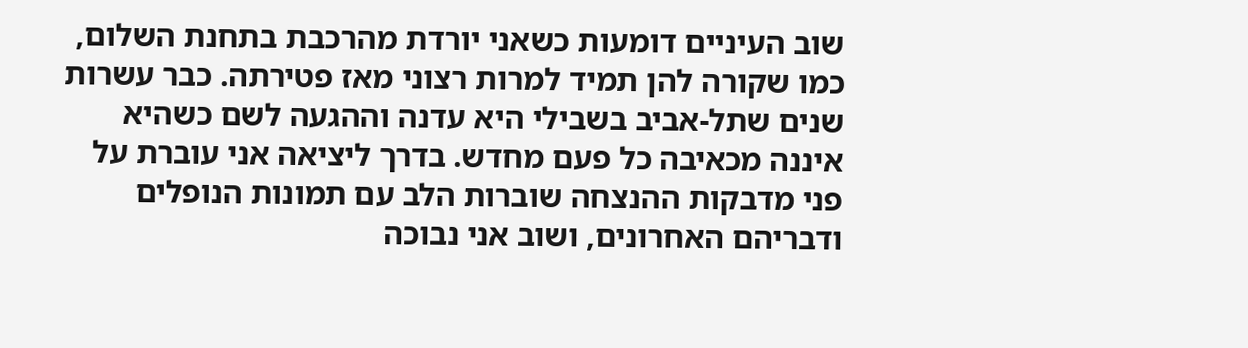שוב העיניים דומעות כשאני יורדת מהרכבת בתחנת השלום, כמו שקורה להן תמיד למרות רצוני מאז פטירתה. כבר עשרות שנים שתל-אביב בשבילי היא עדנה וההגעה לשם כשהיא איננה מכאיבה כל פעם מחדש. בדרך ליציאה אני עוברת על פני מדבקות ההנצחה שוברות הלב עם תמונות הנופלים ודבריהם האחרונים, ושוב אני נבוכה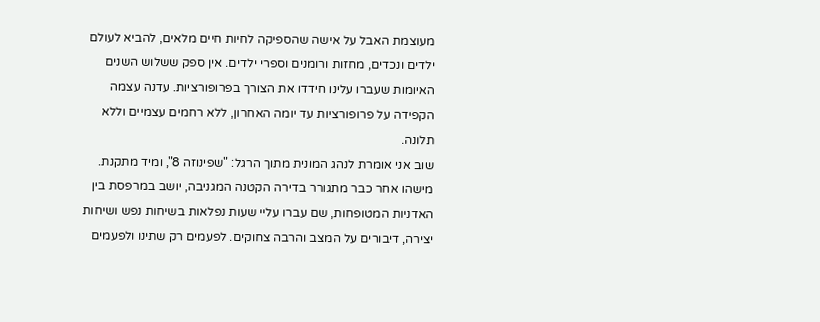מעוצמת האבל על אישה שהספיקה לחיות חיים מלאים, להביא לעולם ילדים ונכדים, מחזות ורומנים וספרי ילדים. אין ספק ששלוש השנים האיומות שעברו עלינו חידדו את הצורך בפרופורציות. עדנה עצמה הקפידה על פרופורציות עד יומה האחרון, ללא רחמים עצמיים וללא תלונה.
שוב אני אומרת לנהג המונית מתוך הרגל: "שפינוזה 8", ומיד מתקנת. מישהו אחר כבר מתגורר בדירה הקטנה המגניבה, יושב במרפסת בין האדניות המטופחות, שם עברו עליי שעות נפלאות בשיחות נפש ושיחות יצירה, דיבורים על המצב והרבה צחוקים. לפעמים רק שתינו ולפעמים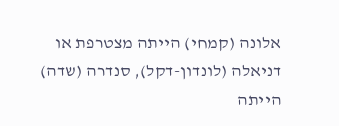אלונה (קמחי) הייתה מצטרפת או דניאלה (לונדון-דקל), סנדרה (שדה) הייתה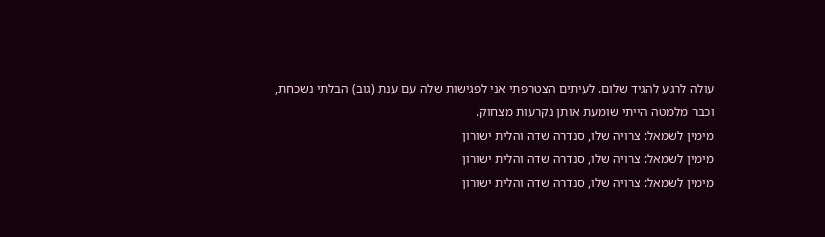עולה לרגע להגיד שלום. לעיתים הצטרפתי אני לפגישות שלה עם ענת (גוב) הבלתי נשכחת, וכבר מלמטה הייתי שומעת אותן נקרעות מצחוק.
מימין לשמאל: צרויה שלו, סנדרה שדה והלית ישורון
מימין לשמאל: צרויה שלו, סנדרה שדה והלית ישורון
מימין לשמאל: צרויה שלו, סנדרה שדה והלית ישורון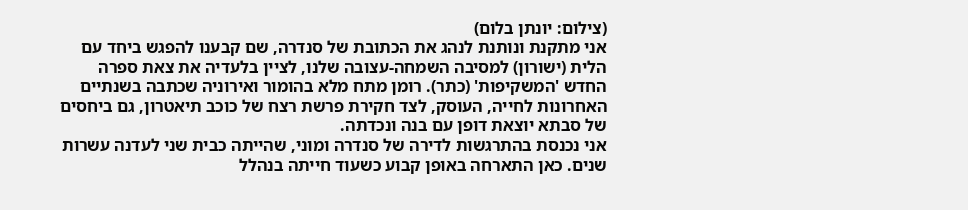(צילום: יונתן בלום)
אני מתקנת ונותנת לנהג את הכתובת של סנדרה, שם קבענו להפגש ביחד עם הלית (ישורון) למסיבה השמחה-עצובה שלנו, לציין בלעדיה את צאת ספרה החדש 'המשקיפות' (כתר). רומן מתח מלא בהומור ואירוניה שכתבה בשנתיים האחרונות לחייה, העוסק, לצד חקירת פרשת רצח של כוכב תיאטרון, גם ביחסים של סבתא יוצאת דופן עם בנה ונכדתה.
אני נכנסת בהתרגשות לדירה של סנדרה ומוני, שהייתה כבית שני לעדנה עשרות שנים. כאן התארחה באופן קבוע כשעוד חייתה בנהלל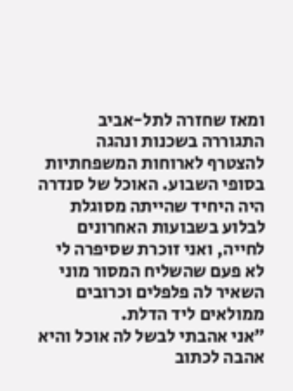ומאז שחזרה לתל-אביב התגוררה בשכנות ונהגה להצטרף לארוחות המשפחתיות בסופי השבוע. האוכל של סנדרה היה היחיד שהייתה מסוגלת לבלוע בשבועות האחרונים לחייה, ואני זוכרת שסיפרה לי לא פעם שהשליח המסור מוני השאיר לה פלפלים וכרובים ממולאים ליד הדלת.
"אני אהבתי לבשל לה אוכל והיא אהבה לכתוב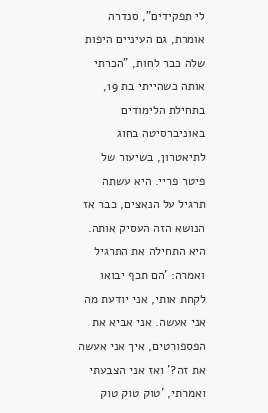לי תפקידים", סנדרה אומרת, גם העיניים היפות שלה כבר לחות, "הכרתי אותה כשהייתי בת 19, בתחילת הלימודים באוניברסיטה בחוג לתיאטרון, בשיעור של פיטר פריי. היא עשתה תרגיל על הנאצים, כבר אז הנושא הזה העסיק אותה. היא התחילה את התרגיל ואמרה: 'הם תכף יבואו לקחת אותי, אני יודעת מה אני אעשה. אני אביא את הפספורטים, איך אני אעשה את זה?' ואז אני הצבעתי ואמרתי, 'טוק טוק טוק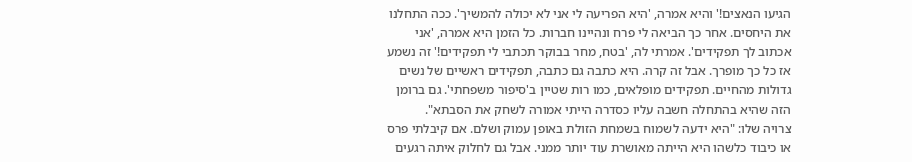הגיעו הנאצים!' והיא אמרה, 'היא הפריעה לי אני לא יכולה להמשיך'. ככה התחלנו את היחסים. אחר כך הביאה לי פרח ונהיינו חברות. כל הזמן היא אמרה, 'אני אכתוב לך תפקידים'. אמרתי לה, 'בטח, מחר בבוקר תכתבי לי תפקידים!' זה נשמע אז כל כך מופרך. אבל זה קרה. היא כתבה גם כתבה, תפקידים ראשיים של נשים גדולות מהחיים. תפקידים מופלאים, כמו רות שטיין ב'סיפור משפחתי'. גם ברומן הזה שהיא בהתחלה חשבה עליו כסדרה הייתי אמורה לשחק את הסבתא".
צרויה שלו: "היא ידעה לשמוח בשמחת הזולת באופן עמוק ושלם. אם קיבלתי פרס או כיבוד כלשהו היא הייתה מאושרת עוד יותר ממני. אבל גם לחלוק איתה רגעים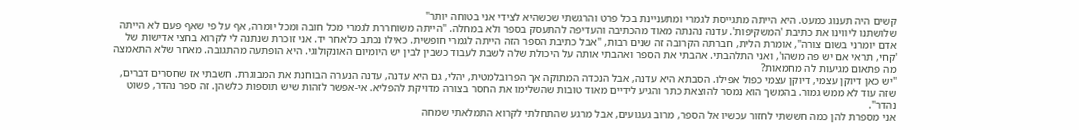קשים היה תענוג כמעט. היא הייתה מתגייסת לגמרי ומתעניינת בכל פרט והרגשתי שכשהיא לצידי אני בטוחה יותר"
שלושתנו ליווינו את כתיבת 'המשקיפות'. עדנה נהנתה מאוד מהכתיבה והעדיפה להתעסק בספר ולא במחלה. "הייתה משוחררת לגמרי מכל חובה ומכל יומרה, אף על פי שאף פעם לא הייתה אדם יומרני בשום צורה", אומרת הלית, חברתה הקרובה זה שנים רבות, "אבל כתיבת הספר הזה הייתה לגמרי חופשית. כאילו נכתב כלאחר יד. אני זוכרת שנתנה לי לקרוא בחצי אדישות של 'קחי, תראי אם יש פה משהו', ואני התלהבתי. אהבתי את הספר ואהבתי אותה על היכולת שלה לשבת לעבוד כשבין לבין יש היומיום האונקולוגי. היא הופתעה מהתגובה. מאחר שלא התאמצה מה פתאום מגיעות לה מחמאות?
"יש כאן דיוקן עצמי, דיוקן עצמי כפול אפילו. הסבתא היא עדנה, אבל הנכדה המתוקה אך הפרובלמטית, יהלי, גם היא עדנה, עדנה הנערה הבוחנת את המבוגרת. חשבתי אז שחסרים דברים, שזה עוד לא ממש גמור. בהמשך הוא נמסר להוצאת כתר והגיע לידיים מאוד טובות שהשלימו את החסר בצורה מדויקת להפליא. אי-אפשר לזהות שיש תוספות כלשהן. זה ספר נהדר, פשוט נהדר".
אני מספרת להן כמה חששתי לחזור עכשיו אל הספר, מרוב געגועים, אבל מרגע שהתחלתי לקרוא התמלאתי שמחה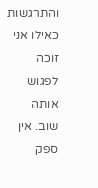והתרגשות כאילו אני זוכה לפגוש אותה שוב. אין ספק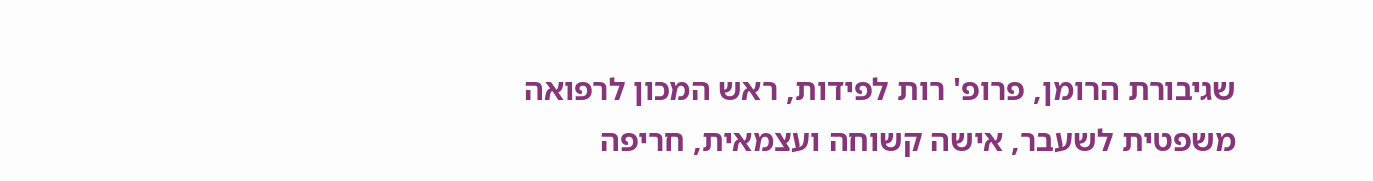שגיבורת הרומן, פרופ' רות לפידות, ראש המכון לרפואה משפטית לשעבר, אישה קשוחה ועצמאית, חריפה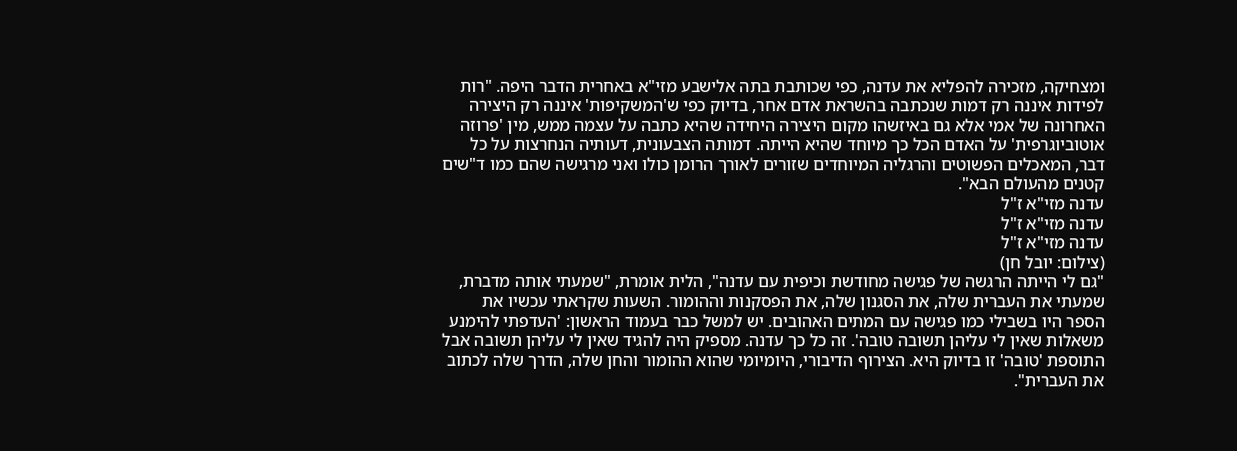ומצחיקה, מזכירה להפליא את עדנה, כפי שכותבת בתה אלישבע מזי"א באחרית הדבר היפה. "רות לפידות איננה רק דמות שנכתבה בהשראת אדם אחר, בדיוק כפי ש'המשקיפות' איננה רק היצירה האחרונה של אמי אלא גם באיזשהו מקום היצירה היחידה שהיא כתבה על עצמה ממש, מין 'פרוזה אוטוביוגרפית' על האדם הכל כך מיוחד שהיא הייתה. דמותה הצבעונית, דעותיה הנחרצות על כל דבר, המאכלים הפשוטים והרגליה המיוחדים שזורים לאורך הרומן כולו ואני מרגישה שהם כמו ד"שים קטנים מהעולם הבא".
עדנה מזי"א ז"ל
עדנה מזי"א ז"ל
עדנה מזי"א ז"ל
(צילום: יובל חן)
"גם לי הייתה הרגשה של פגישה מחודשת וכיפית עם עדנה", הלית אומרת, "שמעתי אותה מדברת, שמעתי את העברית שלה, את הסגנון שלה, את הפסקנות וההומור. השעות שקראתי עכשיו את הספר היו בשבילי כמו פגישה עם המתים האהובים. יש למשל כבר בעמוד הראשון: 'העדפתי להימנע משאלות שאין לי עליהן תשובה טובה'. זה כל כך עדנה. מספיק היה להגיד שאין לי עליהן תשובה אבל התוספת 'טובה' זו בדיוק היא. הצירוף הדיבורי, היומיומי שהוא ההומור והחן שלה, הדרך שלה לכתוב את העברית".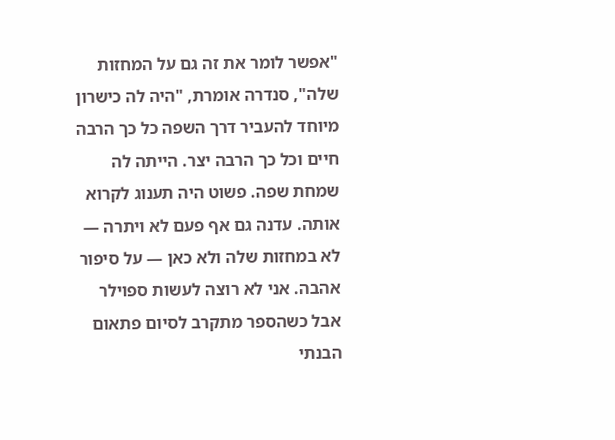"אפשר לומר את זה גם על המחזות שלה", סנדרה אומרת, "היה לה כישרון מיוחד להעביר דרך השפה כל כך הרבה חיים וכל כך הרבה יצר. הייתה לה שמחת שפה. פשוט היה תענוג לקרוא אותה. עדנה גם אף פעם לא ויתרה — לא במחזות שלה ולא כאן — על סיפור אהבה. אני לא רוצה לעשות ספוילר אבל כשהספר מתקרב לסיום פתאום הבנתי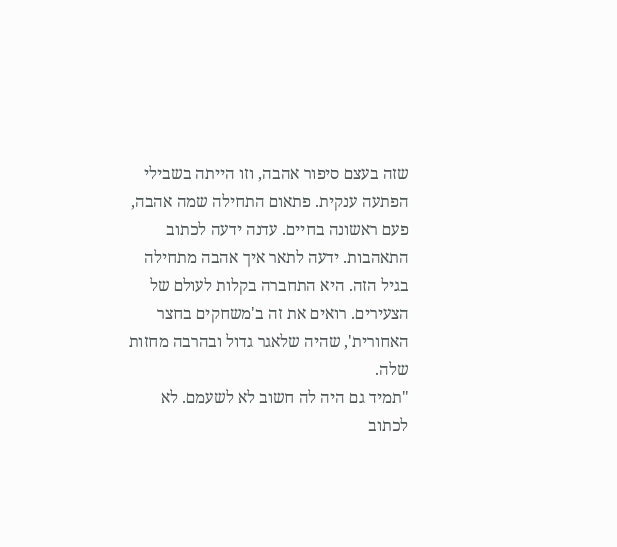שזה בעצם סיפור אהבה, וזו הייתה בשבילי הפתעה ענקית. פתאום התחילה שמה אהבה, פעם ראשונה בחיים. עדנה ידעה לכתוב התאהבות. ידעה לתאר איך אהבה מתחילה בגיל הזה. היא התחברה בקלות לעולם של הצעירים. רואים את זה ב'משחקים בחצר האחורית', שהיה שלאגר גדול ובהרבה מחזות שלה.
"תמיד גם היה לה חשוב לא לשעמם. לא לכתוב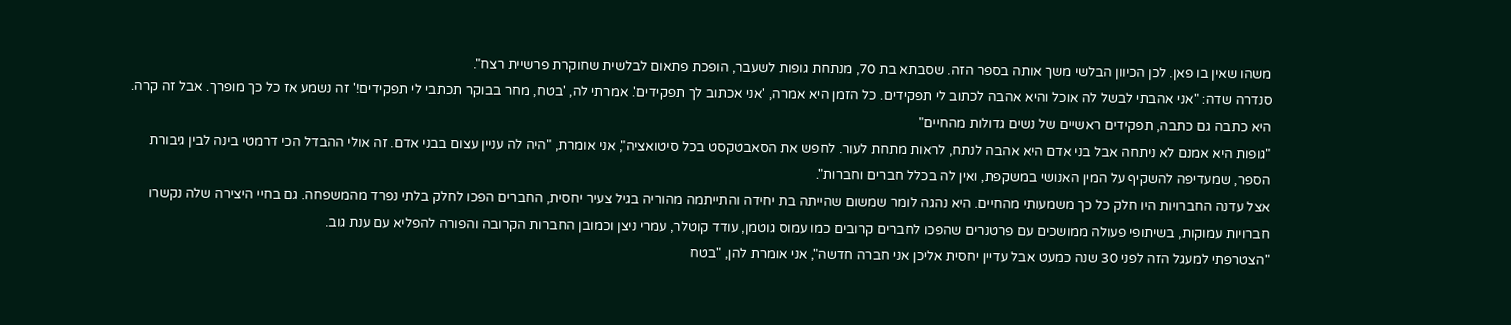משהו שאין בו פאן. לכן הכיוון הבלשי משך אותה בספר הזה. שסבתא בת 70, מנתחת גופות לשעבר, הופכת פתאום לבלשית שחוקרת פרשיית רצח".
סנדרה שדה: "אני אהבתי לבשל לה אוכל והיא אהבה לכתוב לי תפקידים. כל הזמן היא אמרה, 'אני אכתוב לך תפקידים'. אמרתי לה, 'בטח, מחר בבוקר תכתבי לי תפקידים!' זה נשמע אז כל כך מופרך. אבל זה קרה. היא כתבה גם כתבה, תפקידים ראשיים של נשים גדולות מהחיים"
"גופות היא אמנם לא ניתחה אבל בני אדם היא אהבה לנתח, לראות מתחת לעור. לחפש את הסאבטקסט בכל סיטואציה", אני אומרת, "היה לה עניין עצום בבני אדם. זה אולי ההבדל הכי דרמטי בינה לבין גיבורת הספר, שמעדיפה להשקיף על המין האנושי במשקפת, ואין לה בכלל חברים וחברות".
אצל עדנה החברויות היו חלק כל כך משמעותי מהחיים. היא נהגה לומר שמשום שהייתה בת יחידה והתייתמה מהוריה בגיל צעיר יחסית, החברים הפכו לחלק בלתי נפרד מהמשפחה. גם בחיי היצירה שלה נקשרו חברויות עמוקות, בשיתופי פעולה ממושכים עם פרטנרים שהפכו לחברים קרובים כמו עמוס גוטמן, עודד קוטלר, עמרי ניצן וכמובן החברות הקרובה והפורה להפליא עם ענת גוב.
"הצטרפתי למעגל הזה לפני 30 שנה כמעט אבל עדיין יחסית אליכן אני חברה חדשה", אני אומרת להן, "בטח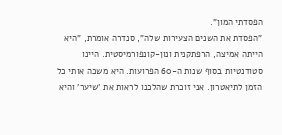הפסדתי המון".
"הפסדת את השנים הצעירות שלה", סנדרה אומרת, "היא הייתה אמיצה, הרפתקנית ונון-קונפורמיסטית. היינו סטודנטיות בסוף שנות ה-60 הפרועות. היא משכה אותי כל הזמן לתיאטרון. אני זוכרת שהלכנו לראות את 'שיער' והיא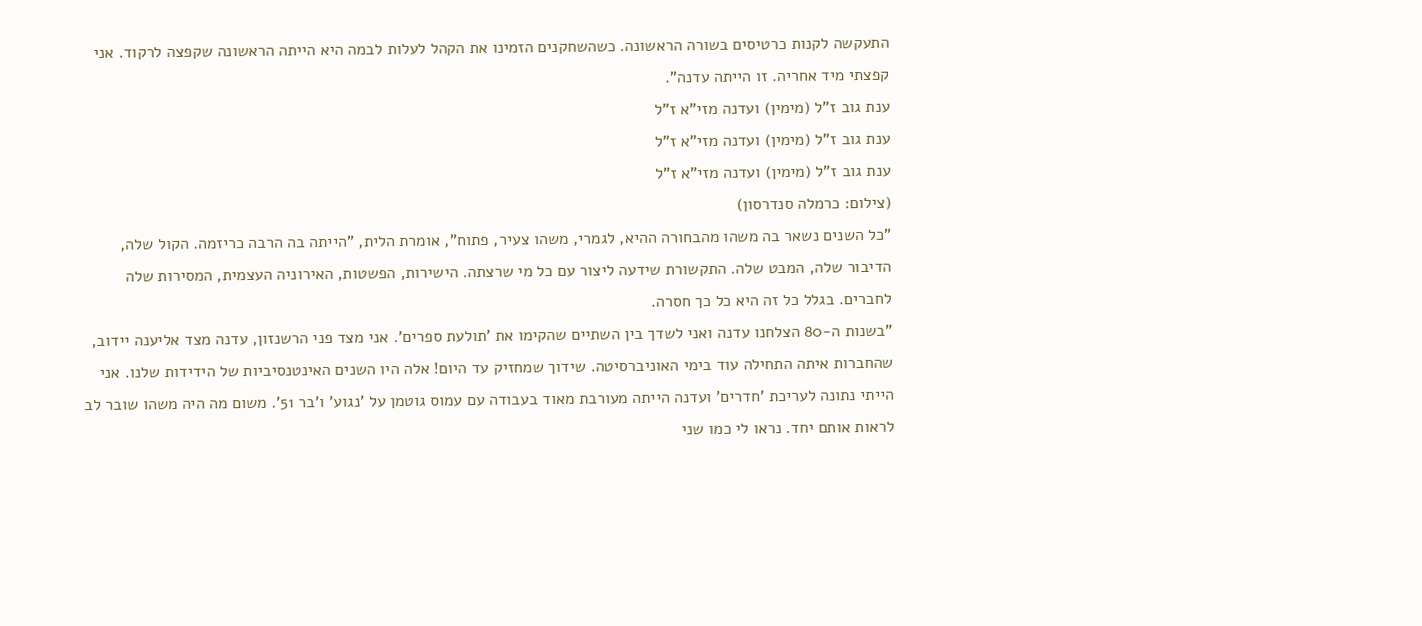התעקשה לקנות כרטיסים בשורה הראשונה. כשהשחקנים הזמינו את הקהל לעלות לבמה היא הייתה הראשונה שקפצה לרקוד. אני קפצתי מיד אחריה. זו הייתה עדנה".
ענת גוב ז"ל (מימין) ועדנה מזי"א ז"ל
ענת גוב ז"ל (מימין) ועדנה מזי"א ז"ל
ענת גוב ז"ל (מימין) ועדנה מזי"א ז"ל
(צילום: כרמלה סנדרסון)
"כל השנים נשאר בה משהו מהבחורה ההיא, לגמרי, משהו צעיר, פתוח", אומרת הלית, "הייתה בה הרבה כריזמה. הקול שלה, הדיבור שלה, המבט שלה. התקשורת שידעה ליצור עם כל מי שרצתה. הישירות, הפשטות, האירוניה העצמית, המסירות שלה לחברים. בגלל כל זה היא כל כך חסרה.
"בשנות ה-80 הצלחנו עדנה ואני לשדך בין השתיים שהקימו את 'תולעת ספרים'. אני מצד פני הרשנזון, עדנה מצד אליענה יידוב, שהחברות איתה התחילה עוד בימי האוניברסיטה. שידוך שמחזיק עד היום! אלה היו השנים האינטנסיביות של הידידות שלנו. אני הייתי נתונה לעריכת 'חדרים' ועדנה הייתה מעורבת מאוד בעבודה עם עמוס גוטמן על 'נגוע' ו'בר 51'. משום מה היה משהו שובר לב לראות אותם יחד. נראו לי כמו שני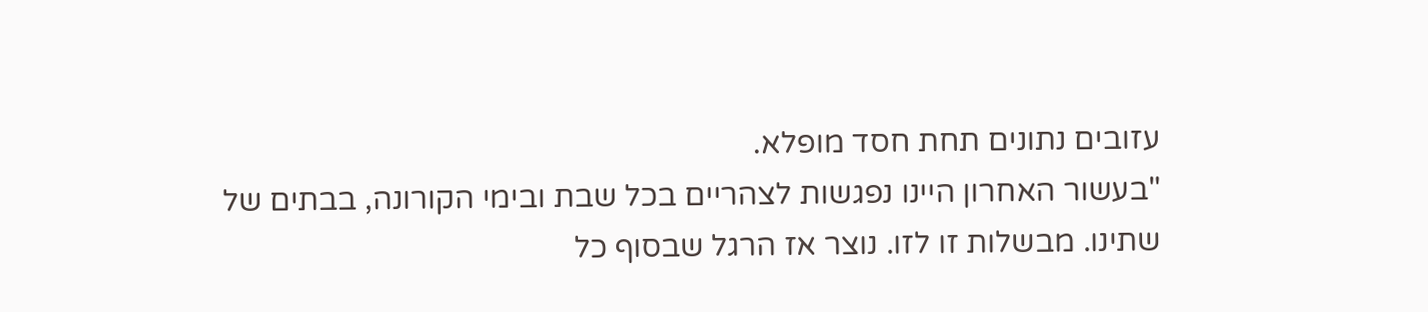עזובים נתונים תחת חסד מופלא.
"בעשור האחרון היינו נפגשות לצהריים בכל שבת ובימי הקורונה, בבתים של שתינו. מבשלות זו לזו. נוצר אז הרגל שבסוף כל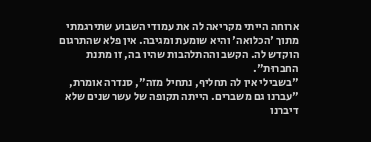ארוחה הייתי מקריאה לה את עמודי השבוע שתירגמתי מתוך 'הכלואה' והיא שומעת ומגיבה. אין פלא שהתרגום הוקדש לה. הקשב וההתלהבות שהיו בה, זו מתנת החברוּת".
"בשבילי אין לה תחליף, נתחיל מזה", סנדרה אומרת, "עברנו גם משברים. הייתה תקופה של עשר שנים שלא דיברנו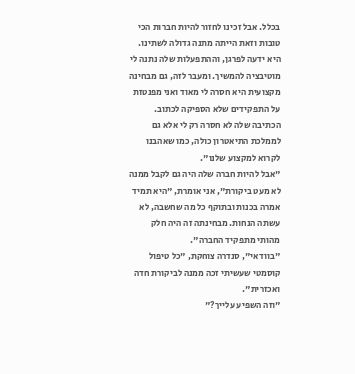בכלל. אבל זכינו לחזור להיות חברות הכי טובות וזאת הייתה מתנה גדולה לשתינו. היא ידעה לפרגן, וההתפעלות שלה נתנה לי מוטיבציה להמשיך. ומעבר לזה, גם מבחינה מקצועית היא חסרה לי מאוד ואני מפנטזת על התפקידים שלא הספיקה לכתוב. הכתיבה שלה לא חסרה רק לי אלא גם לממלכת התיאטרון כולה, כמו שאהבנו לקרוא למקצוע שלנו".
"אבל להיות חברה שלה היה גם לקבל ממנה לא מעט ביקורת", אני אומרת, "היא תמיד אמרה בכנות ובתוקף כל מה שחשבה, לא עשתה הנחות. מבחינתה זה היה חלק מהותי מתפקיד החברה".
"בוודאי", סנדרה צוחקת, "כל טיפול קוסמטי שעשיתי זכה ממנה לביקורת חדה ואכזרית".
"וזה השפיע עלייך?"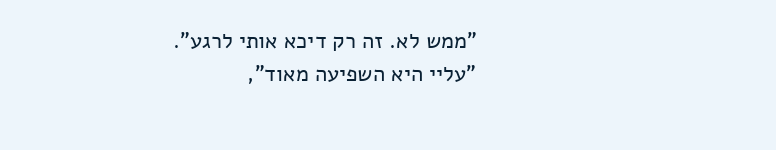"ממש לא. זה רק דיכא אותי לרגע".
"עליי היא השפיעה מאוד",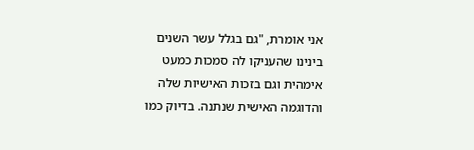אני אומרת, "גם בגלל עשר השנים בינינו שהעניקו לה סמכות כמעט אימהית וגם בזכות האישיות שלה והדוגמה האישית שנתנה. בדיוק כמו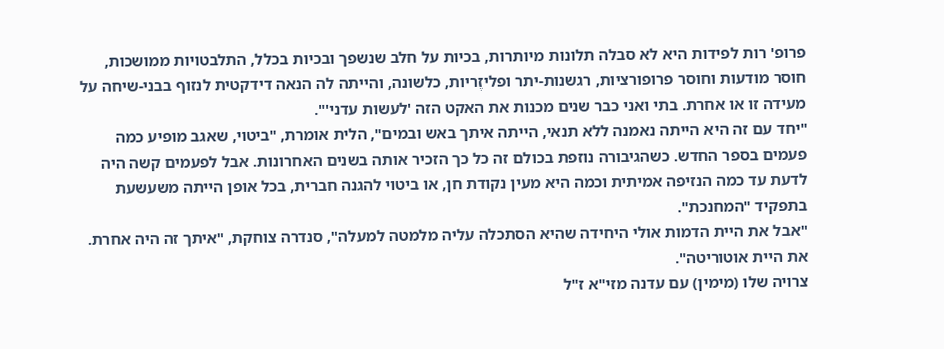פרופ' רות לפידות היא לא סבלה תלונות מיותרות, בכיות על חלב שנשפך ובכיות בכלל, התלבטויות ממושכות, חוסר מודעות וחוסר פרופורציות, רגשנות-יתר ופליזֶריות, כלשונה, והייתה לה הנאה דידקטית לנזוף בבני-שיחה על מעידה זו או אחרת. בתי ואני כבר שנים מכנות את האקט הזה 'לעשות עדני'".
"יחד עם זה היא הייתה נאמנה ללא תנאי, הייתה איתך באש ובמים", הלית אומרת, "ביטוי, שאגב מופיע כמה פעמים בספר החדש. כשהגיבורה נוזפת בכולם זה כל כך הזכיר אותה בשנים האחרונות. אבל לפעמים קשה היה לדעת עד כמה הנזיפה אמיתית וכמה היא מעין נקודת חן, או ביטוי להגנה חברית, בכל אופן הייתה משעשעת בתפקיד "המחנכת".
"אבל את היית הדמות אולי היחידה שהיא הסתכלה עליה מלמטה למעלה", סנדרה צוחקת, "איתך זה היה אחרת. את היית אוטוריטה".
צרויה שלו (מימין) עם עדנה מזי"א ז"ל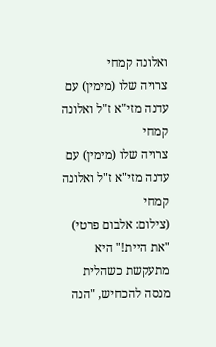ואלונה קמחי
צרויה שלו (מימין) עם עדנה מזי"א ז"ל ואלונה קמחי
צרויה שלו (מימין) עם עדנה מזי"א ז"ל ואלונה קמחי
(צילום: אלבום פרטי)
"את היית!" היא מתעקשת כשהלית מנסה להכחיש, "הנה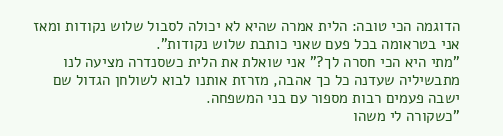הדוגמה הכי טובה: הלית אמרה שהיא לא יכולה לסבול שלוש נקודות ומאז אני בטראומה בכל פעם שאני כותבת שלוש נקודות".
"מתי היא הכי חסרה לך?" אני שואלת את הלית כשסנדרה מציעה לנו מתבשיליה שעדנה כל כך אהבה, מזרזת אותנו לבוא לשולחן הגדול שם ישבה פעמים רבות מספור עם בני המשפחה.
"כשקורה לי משהו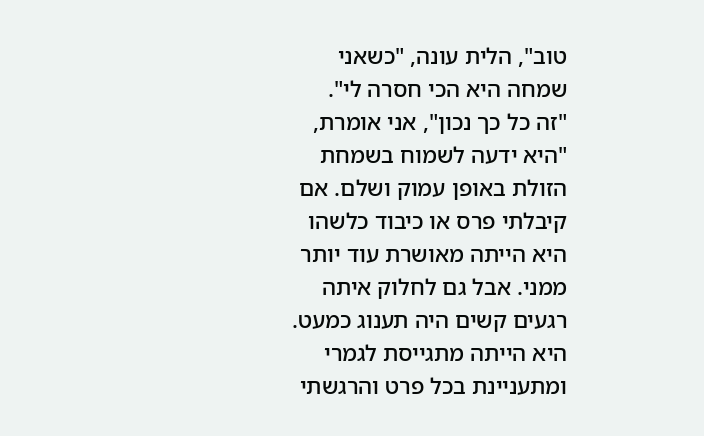טוב", הלית עונה, "כשאני שמחה היא הכי חסרה לי".
"זה כל כך נכון", אני אומרת, "היא ידעה לשמוח בשמחת הזולת באופן עמוק ושלם. אם קיבלתי פרס או כיבוד כלשהו היא הייתה מאושרת עוד יותר ממני. אבל גם לחלוק איתה רגעים קשים היה תענוג כמעט. היא הייתה מתגייסת לגמרי ומתעניינת בכל פרט והרגשתי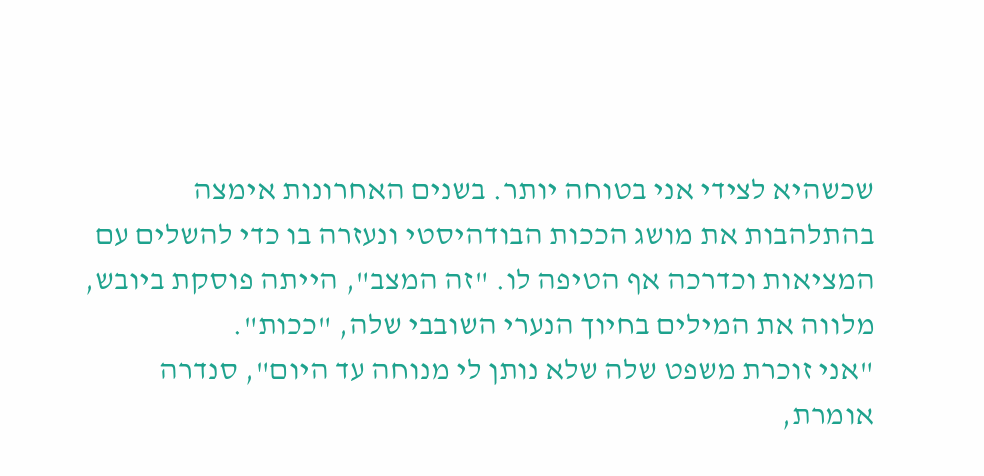שכשהיא לצידי אני בטוחה יותר. בשנים האחרונות אימצה בהתלהבות את מושג הככות הבודהיסטי ונעזרה בו כדי להשלים עם המציאות וכדרכה אף הטיפה לו. "זה המצב", הייתה פוסקת ביובש, מלווה את המילים בחיוך הנערי השובבי שלה, "ככות".
"אני זוכרת משפט שלה שלא נותן לי מנוחה עד היום", סנדרה אומרת,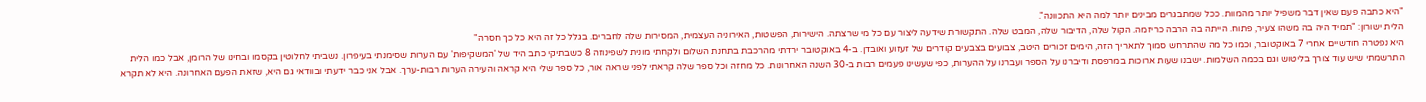"היא כתבה פעם שאין דבר משפיל יותר מהמוות. ככל שמתבגרים מבינים יותר למה היא התכוונה".
הלית ישורון: "תמיד היה בה משהו צעיר, פתוח. הייתה בה הרבה כריזמה. הקול שלה, הדיבור שלה, המבט שלה. התקשורת שידעה ליצור עם כל מי שרצתה. הישירות, הפשטות, האירוניה העצמית, המסירות שלה לחברים. בגלל כל זה היא כל כך חסרה"
היא נפטרה חודשיים אחרי 7 באוקטובר, וכמו כל מה שהתרחש סמוך לתאריך הזה, הימים זכורים היטב, צבועים בצבעים קודרים של זעזוע ואובדן. ב-4 באוקטובר ירדתי מהרכבת בתחנת השלום ולקחתי מונית לשפינוזה 8 כשבתיקי כתב היד של 'המשקיפות' עם הערות שסימנתי בעיפרון. נשביתי לחלוטין בקסמו ובחינו של הרומן, אבל כמו הלית התרשמתי שיש עוד צורך בליטוש וגם בכמה השלמות. ישבנו שעות ארוכות במרפסת ודיברנו על הספר ועברנו על ההערות, כפי שעשינו פעמים רבות ב-30 השנה האחרונות. כל מחזה וכל ספר שלה קראתי לפני שראה אור, כל ספר שלי היא קראה והעירה הערות רבות-ערך. אבל אני כבר ידעתי ובוודאי גם היא, שזאת הפעם האחרונה. היא לא תקרא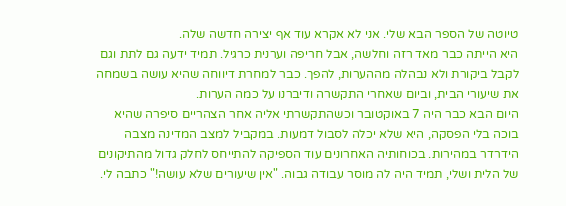טיוטה של הספר הבא שלי. אני לא אקרא עוד אף יצירה חדשה שלה.
היא הייתה כבר מאד רזה וחלשה, אבל חריפה וערנית כרגיל. תמיד ידעה גם לתת וגם לקבל ביקורת ולא נבהלה מההערות, להפך. כבר למחרת דיווחה שהיא עושה בשמחה את שיעורי הבית, וביום שאחרי התקשרה ודיברנו על כמה הערות.
היום הבא כבר היה 7 באוקטובר וכשהתקשרתי אליה אחר הצהריים סיפרה שהיא בוכה בלי הפסקה, היא שלא יכלה לסבול דמעות. במקביל למצב המדינה מצבה הידרדר במהירות. בכוחותיה האחרונים עוד הספיקה להתייחס לחלק גדול מהתיקונים של הלית ושלי, תמיד היה לה מוסר עבודה גבוה. "אין שיעורים שלא עושה!" כתבה לי.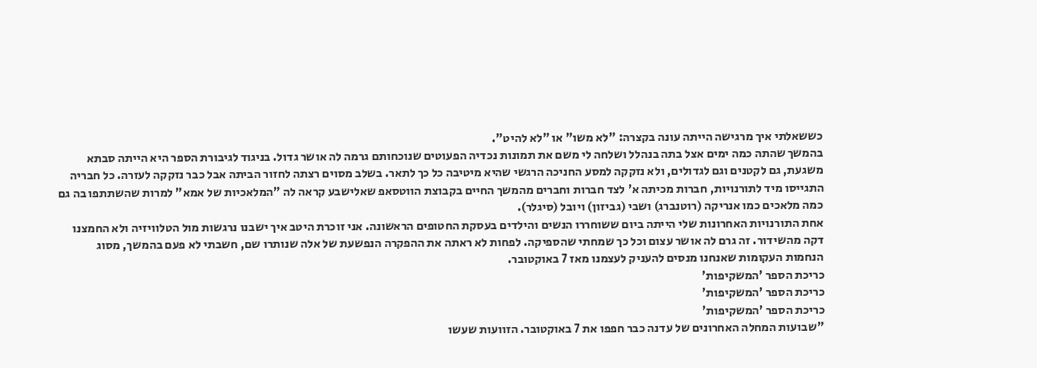כששאלתי איך מרגישה הייתה עונה בקצרה: "לא משו" או "לא להיט".
בהמשך שהתה כמה ימים אצל בתה בנהלל ושלחה לי משם את תמונות נכדיה הפעוטים שנוכחותם גרמה לה אושר גדול. בניגוד לגיבורת הספר היא הייתה סבתא משגעת, גם לקטנים וגם לגדולים, ולא נזקקה למסע החניכה הרגשי שהיא מיטיבה כל כך לתאר. בשלב מסוים רצתה לחזור הביתה אבל כבר נזקקה לעזרה. כל חבריה התגייסו מיד לתורנויות, חברות מכיתה א' לצד חברות וחברים מהמשך החיים בקבוצת הווטסאפ שאלישבע קראה לה "המלאכיות של אמא" למרות שהשתתפו בה גם כמה מלאכים כמו אנריקה (רוטנברג) ושבי (גביזון) ויובל (סיגלר).
אחת התורנויות האחרונות שלי הייתה ביום ששוחררו הנשים והילדים בעסקת החטופים הראשונה. אני זוכרת היטב איך ישבנו נרגשות מול הטלוויזיה ולא החמצנו דקה מהשידור. זה גרם לה אושר עצום וכל כך שמחתי שהספיקה. לפחות לא ראתה את ההפקרה הנפשעת של אלה שנותרו שם, חשבתי לא פעם בהמשך, מסוג הנחמות העקומות שאנחנו מנסים להעניק לעצמנו מאז 7 באוקטובר.
כריכת הספר 'המשקיפות'
כריכת הספר 'המשקיפות'
כריכת הספר 'המשקיפות'
"שבועות המחלה האחרונים של עדנה כבר חפפו את 7 באוקטובר. הזוועות שעשו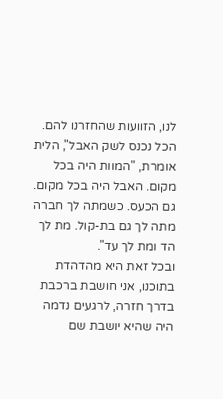לנו, הזוועות שהחזרנו להם. הכל נכנס לשק האבל", הלית אומרת, "המוות היה בכל מקום. האבל היה בכל מקום. גם הכעס. כשמתה לך חברה מתה לך גם בת-קול. מת לך הד ומת לך עד".
ובכל זאת היא מהדהדת בתוכנו, אני חושבת ברכבת בדרך חזרה, לרגעים נדמה היה שהיא יושבת שם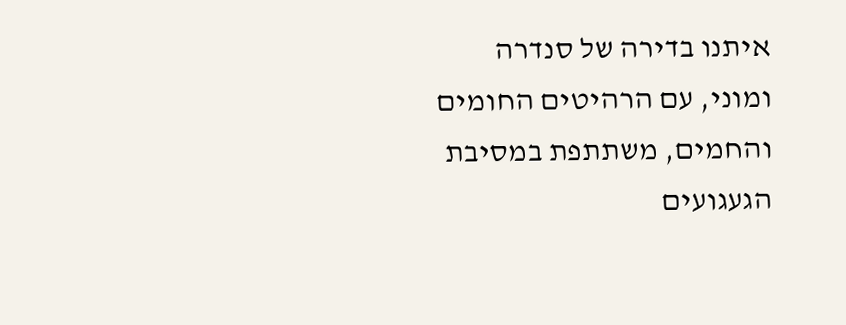איתנו בדירה של סנדרה ומוני, עם הרהיטים החומים והחמים, משתתפת במסיבת הגעגועים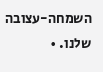השמחה-עצובה שלנו. •